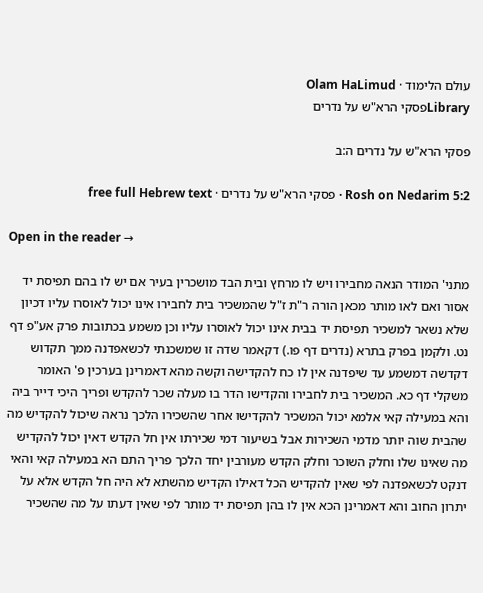עולם הלימוד · Olam HaLimud
Libraryפסקי הרא"ש על נדרים

פסקי הרא"ש על נדרים ה:ב

Rosh on Nedarim 5:2 · פסקי הרא"ש על נדרים · free full Hebrew text

Open in the reader →

מתני' המודר הנאה מחבירו ויש לו מרחץ ובית הבד מושכרין בעיר אם יש לו בהם תפיסת יד אסור ואם לאו מותר מכאן הורה ר"ת ז"ל שהמשכיר בית לחבירו אינו יכול לאוסרו עליו דכיון שלא נשאר למשכיר תפיסת יד בבית אינו יכול לאוסרו עליו וכן משמע בכתובות פרק אע"פ דף נט. ולקמן בפרק בתרא (נדרים דף פו.) דקאמר שדה זו שמשכנתי לכשאפדנה ממך תקדוש דקדשה דמשמע עד שיפדנה אין לו כח להקדישה וקשה מהא דאמרינן בערכין פ' האומר משקלי דף כא. המשכיר בית לחבירו והקדישו הדר בו מעלה שכר להקדש ופריך היכי דייר ביה והא במעילה קאי אלמא יכול המשכיר להקדישו אחר שהשכירו הלכך נראה שיכול להקדיש מה שהבית שוה יותר מדמי השכירות אבל בשיעור דמי שכירתו אין חל הקדש דאין יכול להקדיש מה שאינו שלו וחלק השוכר וחלק הקדש מעורבין יחד הלכך פריך התם הא במעילה קאי והאי דנקט לכשאפדנה לפי שאין להקדיש הכל דאילו הקדיש מהשתא לא היה חל הקדש אלא על יתרון החוב והא דאמרינן הכא אין לו בהן תפיסת יד מותר לפי שאין דעתו על מה שהשכיר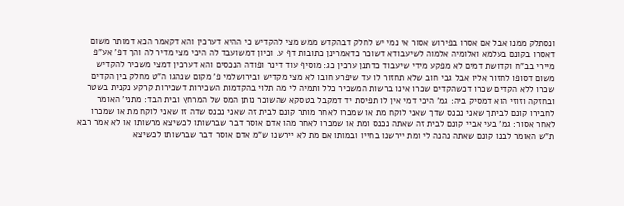ונסתלק ממנו אבל אם אסרו בפירוש אסור אי נמי יש לחלק דבהקדש ממש מצי להקדיש כי ההיא דערכין והא דקאמר הכא דמותר משום דאסרו בקונם בעלמא ואלומיה אלמוה לשיעבודא דשוכר כדאמרינן כתובות דף ע. וכיון דמשועבד לה היכי מצי מדיר לה והך דפ' אע"פ מיירי בב"ח וקדושת דמים לא מפקע מידי שיעבוד כדתנן ערכין כג: מוסיף עוד דינר ופודה הנכסים והא דערכין דמצי משכיר להקדיש משום דסופו לחזור אליו אבל גבי חוב שלא תחזור לו עד שיפרע חובו לא מצי מקדיש ובירושלמי פ' מקום שנהגו ה"ט מחלק בין הקדים שכרו ללא הקדים שכרו דכשהקדים שכרו אינו ברשות המשכיר כלל ותמיה לי מה תלוי בהקדמות השכירות דשכירות קרקע נקנית בשטר ובחזקה וזוזי הוא דמסיק ביה: גמ' היכי דמי אין לו תפיסת יד דמקבל בטסקא שהשוכר נותן המס של המרחץ ובית הבד: מתני' האומר לחבירו קונם לביתך שאני נכנס שדך שאני לוקח מת או שמכרו לאחר מותר קונם לבית זה שאני נכנס שדה זו שאני לוקח מת או שמכרו לאחר אסור: גמ' בעי אביי קונם לבית זה שאתה נכנס ומת או שמכרו לאחר מהו אדם אוסר דבר שברשותו לכשיצא מרשותו או לא אמר רבא ת"ש האומר לבנו קונם שאתה נהנה לי ומת יירשנו בחייו ובמותו אם מת לא יירשנו ש"מ אדם אוסר דבר שברשותו לכשיצא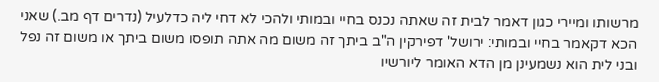מרשותו ומיירי כגון דאמר לבית זה שאתה נכנס בחיי ובמותי ולהכי לא דחי ליה כדלעיל (נדרים דף מב.) שאני הכא דקאמר בחיי ובמותי: ירושל' דפירקין ה"ב ביתך זה משום מה אתה תופסו משום ביתך או משום זה נפל ובני לית הוא נשמעינן מן הדא האומר ליורשיו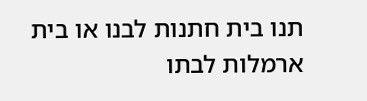תנו בית חתנות לבנו או בית ארמלות לבתו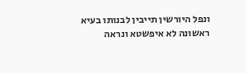ונפל היורשין תייבין לבנותו בעיא ראשונה לא איפשטא ונראה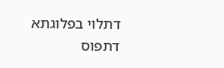דתלוי בפלוגתא דתפוס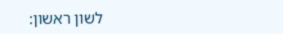לשון ראשון: